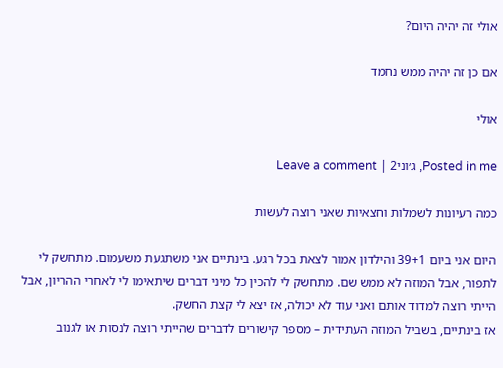אולי זה יהיה היום?

אם כן זה יהיה ממש נחמד

אולי

Posted in me, ג׳וני2 | Leave a comment

כמה רעיונות לשמלות וחצאיות שאני רוצה לעשות

היום אני ביום 39+1 והילדון אמור לצאת בכל רגע. בינתיים אני משתגעת משעמום. מתחשק לי לתפור, אבל המוזה לא ממש שם. מתחשק לי להכין כל מיני דברים שיתאימו לי לאחרי ההריון, אבל הייתי רוצה למדוד אותם ואני עוד לא יכולה, אז יצא לי קצת החשק.
אז בינתיים, בשביל המוזה העתידית – מספר קישורים לדברים שהייתי רוצה לנסות או לגנוב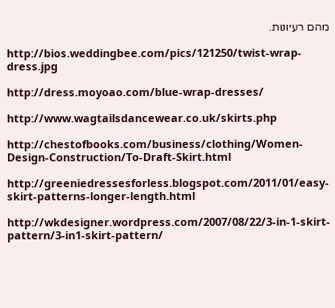מהם רעיונות.

http://bios.weddingbee.com/pics/121250/twist-wrap-dress.jpg

http://dress.moyoao.com/blue-wrap-dresses/

http://www.wagtailsdancewear.co.uk/skirts.php

http://chestofbooks.com/business/clothing/Women-Design-Construction/To-Draft-Skirt.html

http://greeniedressesforless.blogspot.com/2011/01/easy-skirt-patterns-longer-length.html

http://wkdesigner.wordpress.com/2007/08/22/3-in-1-skirt-pattern/3-in1-skirt-pattern/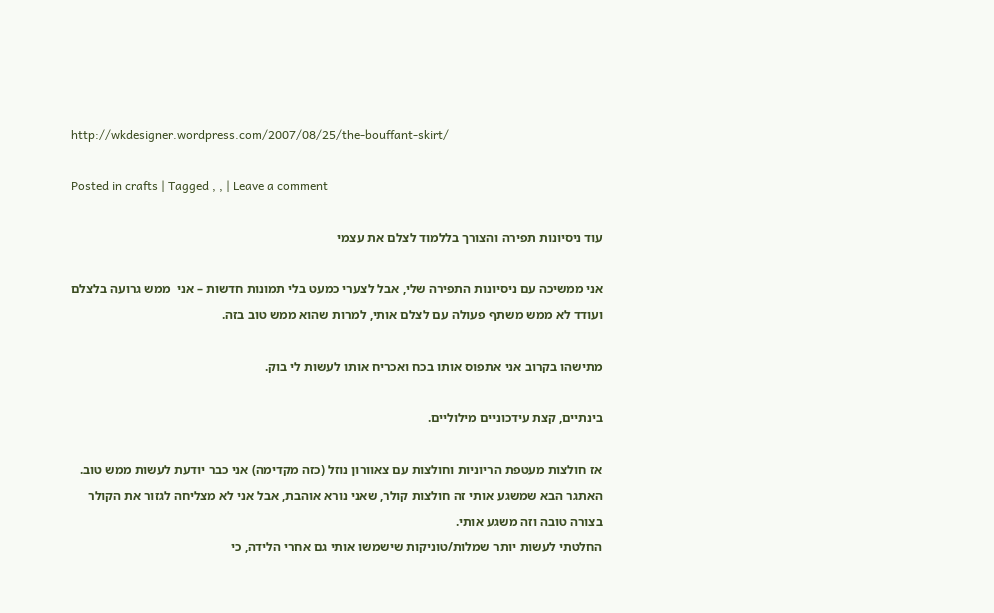http://wkdesigner.wordpress.com/2007/08/25/the-bouffant-skirt/

Posted in crafts | Tagged , , | Leave a comment

עוד ניסיונות תפירה והצורך בללמוד לצלם את עצמי

אני ממשיכה עם ניסיונות התפירה שלי, אבל לצערי כמעט בלי תמונות חדשות – אני  ממש גרועה בלצלם ועודד לא ממש משתף פעולה עם לצלם אותי, למרות שהוא ממש טוב בזה.

מתישהו בקרוב אני אתפוס אותו בכח ואכריח אותו לעשות לי בוק.

בינתיים, קצת עידכוניים מילוליים.

אז חולצות מעטפת הריוניות וחולצות עם צאוורון נוזל (כזה מקדימה) אני כבר יודעת לעשות ממש טוב. האתגר הבא שמשגע אותי זה חולצות קולר, שאני נורא אוהבת, אבל אני לא מצליחה לגזור את הקולר בצורה טובה וזה משגע אותי.
החלטתי לעשות יותר שמלות/טוניקות שישמשו אותי גם אחרי הלידה, כי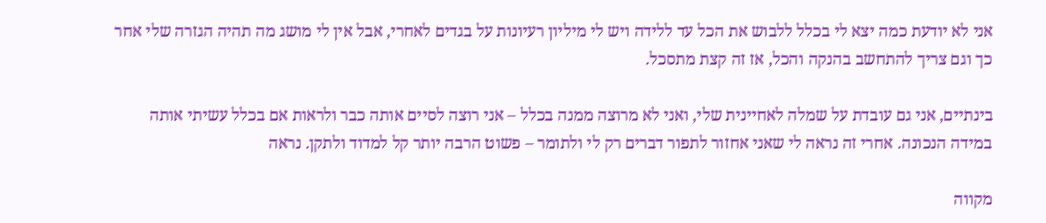אני לא יודעת כמה יצא לי בכלל ללבוש את הכל עד ללידה ויש לי מיליון רעיונות על בגדים לאחרי, אבל אין לי מושג מה תהיה הגזרה שלי אחר כך וגם צריך להתחשב בהנקה והכל, אז זה קצת מתסכל.

בינתיים, אני גם עובדת על שמלה לאחיינית שלי, ואני לא מרוצה ממנה בכלל – אני רוצה לסיים אותה כבר ולראות אם בכלל עשיתי אותה במידה הנכונה. אחרי זה נראה לי שאני אחזור לתפור דברים רק לי ולתומר – פשוט הרבה יותר קל למדוד ולתקן. נראה

מקווה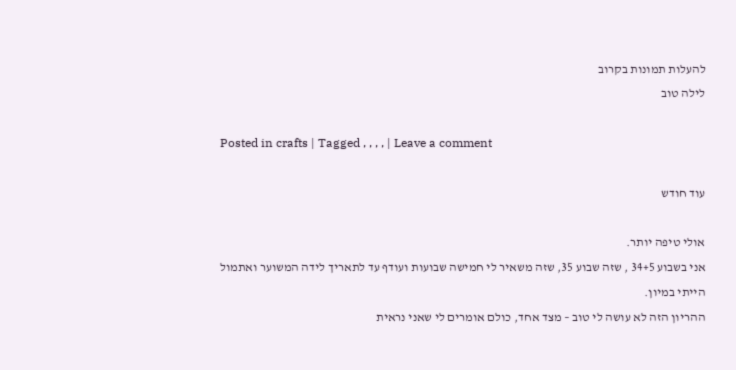להעלות תמונות בקרוב
לילה טוב

Posted in crafts | Tagged , , , , | Leave a comment

עוד חודש

אולי טיפה יותר.
אני בשבוע 34+5 , שזה שבוע 35, שזה משאיר לי חמישה שבועות ועודף עד לתאריך לידה המשוער ואתמול הייתי במיון.
ההריון הזה לא עושה לי טוב – מצד אחד, כולם אומרים לי שאני נראית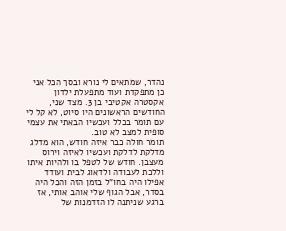נהדר, שמתאים לי נורא ובסך הכל אני כן מתפקדת ועוד מתפעלת ילדון אקסטרה אקטיבי בן 3. מצד שני, החודשים הראשונים היו סיוט, לא קל לי עם תומר בכלל ועכשיו הבאתי את עצמי סופית למצב לא טוב.
תומר חולה כבר איזה חודש, הוא מדלג מדלקת לדלקת ועכשיו לאיזה וירוס מעצבן. חודש של לטפל בו ולהיות איתו וללכת לעבודה ולדאוג לבית ועודד אפילו היה בחו”ל בזמן הזה והכל היה בסדר, אבל הגוף שלי אוהב אותי, אז ברגע שניתנה לו הזדמנות של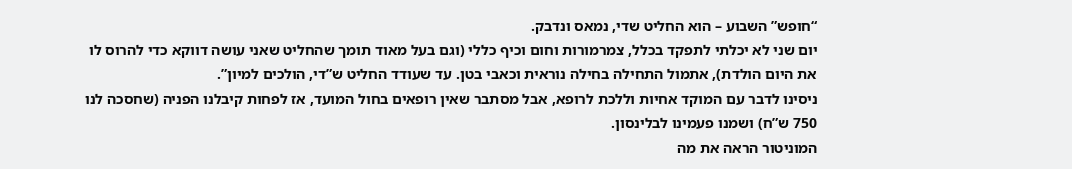“חופש” השבוע – הוא החליט שדי, נמאס ונדבק.
יום שני לא יכלתי לתפקד בכלל, צמרמורות וחום וכיף כללי (וגם בעל מאוד תומך שהחליט שאני עושה דווקא כדי להרוס לו את היום הולדת), אתמול התחילה בחילה נוראית וכאבי בטן. עד שעודד החליט ש”די, הולכים למיון”.
ניסינו לדבר עם המוקד אחיות וללכת לרופא, אבל מסתבר שאין רופאים בחול המועד, אז לפחות קיבלנו הפניה (שחסכה לנו 750 ש”ח) ושמנו פעמינו לבלינסון.
המוניטור הראה את מה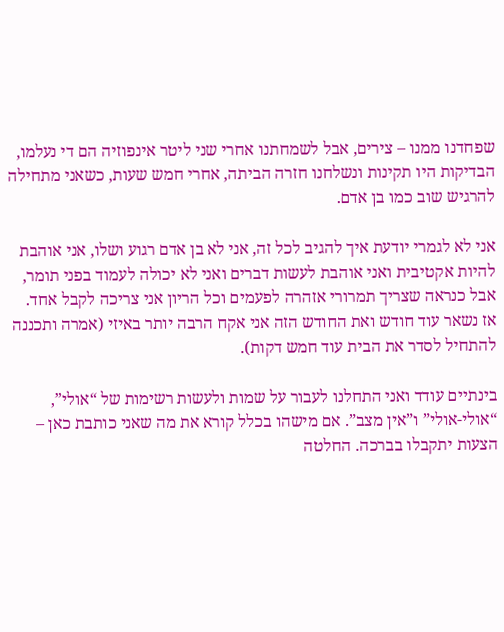שפחדנו ממנו – צירים, אבל לשמחתנו אחרי שני ליטר אינפוזיה הם די נעלמו, הבדיקות היו תקינות ונשלחנו חזרה הביתה, אחרי חמש שעות, כשאני מתחילה להרגיש שוב כמו בן אדם.

אני לא לגמרי יודעת איך להגיב לכל זה, אני לא בן אדם רגוע ושלו, אני אוהבת להיות אקטיבית ואני אוהבת לעשות דברים ואני לא יכולה לעמוד בפני תומר, אבל כנראה שצריך תמרורי אזהרה לפעמים וכל הריון אני צריכה לקבל אחד. אז נשאר עוד חודש ואת החודש הזה אני אקח הרבה יותר באיזי (אמרה ותכננה להתחיל לסדר את הבית עוד חמש דקות).

בינתיים עודד ואני התחלנו לעבור על שמות ולעשות רשימות של “אולי”, “אולי-אולי” ו”אין מצב”. אם מישהו בכלל קורא את מה שאני כותבת כאן – הצעות יתקבלו בברכה. החלטה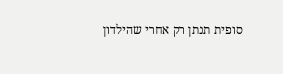סופית תנתן רק אחרי שהילדון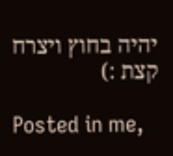יהיה בחוץ ויצרח קצת :)

Posted in me,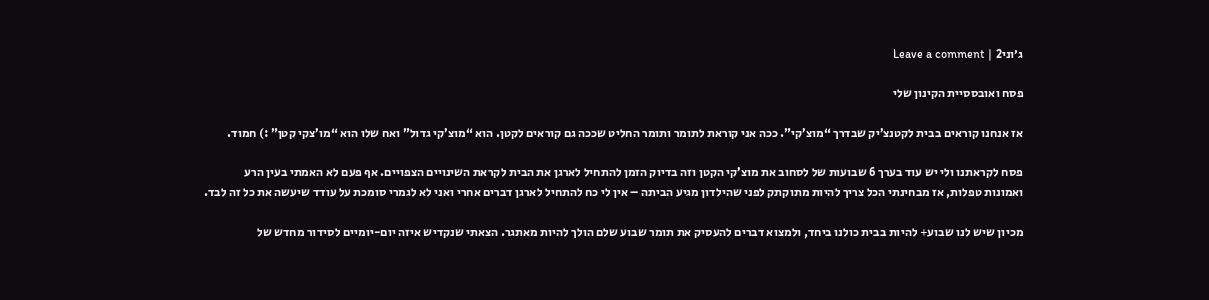ג׳וני2 | Leave a comment

פסח ואובססיית הקינון שלי

אז אנחנו קוראים בבית לקטנצ’יק שבדרך “מוצ’קי”. ככה אני קוראת לתומר ותומר החליט שככה גם קוראים לקטן. הוא “מוצ’קי גדול” ואח שלו הוא “מו’צקי קטן” :) חמוד.

פסח לקראתנו ולי יש עוד בערך 6 שבועות של לסחוב את מוצ’קי הקטן וזה בדיוק הזמן להתחיל לארגן את הבית לקראת השינויים הצפויים. אף פעם לא האמתי בעין הרע ואמונות טפלות, אז מבחינתי הכל צריך להיות מתוקתק לפני שהילדון מגיע הביתה – אין לי כח להתחיל לארגן דברים אחרי ואני לא לגמרי סומכת על עודד שיעשה את כל זה לבד.

מכיון שיש לנו שבוע+ להיות בבית כולנו ביחד, ולמצוא דברים להעסיק את תומר שבוע שלם הולך להיות מאתגר. הצאתי שנקדיש איזה יום-יומיים לסידור מחדש של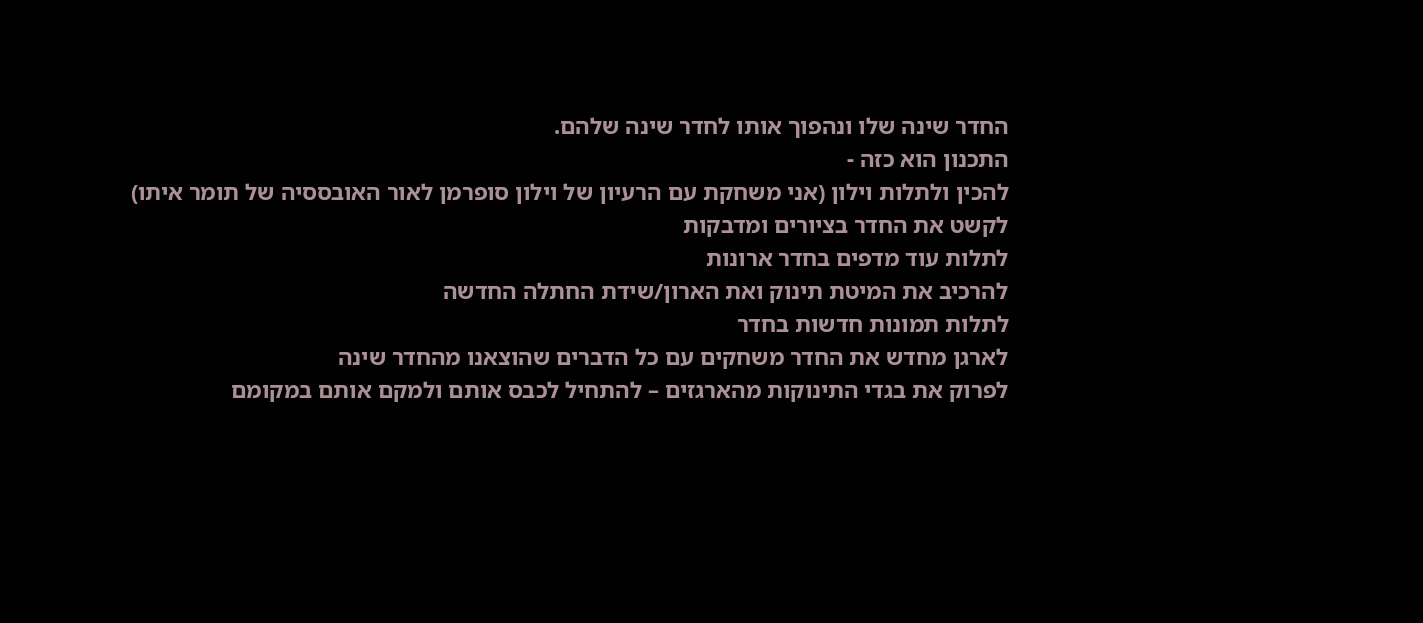החדר שינה שלו ונהפוך אותו לחדר שינה שלהם.
התכנון הוא כזה -
להכין ולתלות וילון (אני משחקת עם הרעיון של וילון סופרמן לאור האובססיה של תומר איתו)
לקשט את החדר בציורים ומדבקות
לתלות עוד מדפים בחדר ארונות
להרכיב את המיטת תינוק ואת הארון/שידת החתלה החדשה
לתלות תמונות חדשות בחדר
לארגן מחדש את החדר משחקים עם כל הדברים שהוצאנו מהחדר שינה
לפרוק את בגדי התינוקות מהארגזים – להתחיל לכבס אותם ולמקם אותם במקומם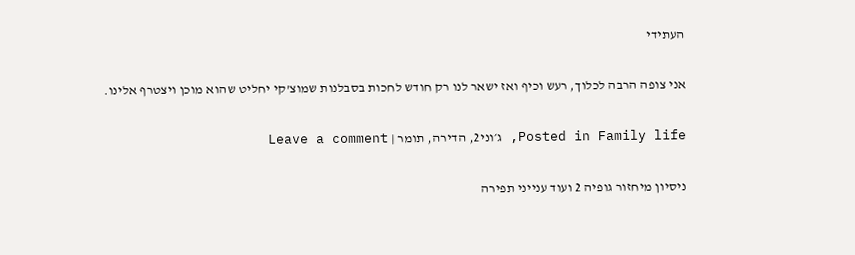העתידי

אני צופה הרבה לכלוך, רעש וכיף ואז ישאר לנו רק חודש לחכות בסבלנות שמוצ’קי יחליט שהוא מוכן ויצטרף אלינו.

Posted in Family life, ג׳וני2, הדירה, תומר | Leave a comment

ניסיון מיחזור גופיה 2 ועוד ענייני תפירה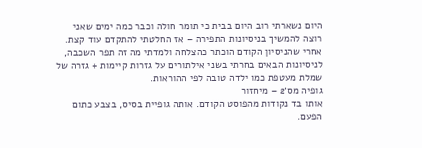היום נשארתי רוב היום בבית כי תומר חולה וכבר כמה ימים שאני רוצה להמשיך בניסיונות התפירה – אז החלטתי להתקדם עוד קצת.
אחרי שהניסיון הקודם הוכתר כהצלחה ולמדתי מה זה תפר השכבה, לניסיונות הבאים בחרתי בשני אילתורים על גזרות קיימות + גזרה של שמלת מעטפת כמו ילדה טובה לפי ההוראות.
גופיה מס׳2 – מיחזור
אותו בד נקודות מהפוסט הקודם. אותה גופיית בסיס, בצבע כתום הפעם.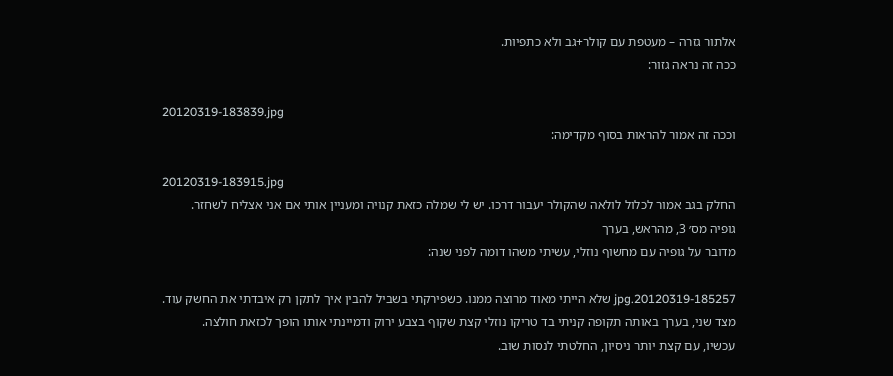אלתור גזרה – מעטפת עם קולר+גב ולא כתפיות.
ככה זה נראה גזור:

20120319-183839.jpg
וככה זה אמור להראות בסוף מקדימה:

20120319-183915.jpg
החלק בגב אמור לכלול לולאה שהקולר יעבור דרכו. יש לי שמלה כזאת קנויה ומעניין אותי אם אני אצליח לשחזר.
גופיה מס׳ 3, מהראש, בערך
מדובר על גופיה עם מחשוף נוזלי, עשיתי משהו דומה לפני שנה:

20120319-185257.jpg שלא הייתי מאוד מרוצה ממנו. כשפירקתי בשביל להבין איך לתקן רק איבדתי את החשק עוד.
מצד שני, בערך באותה תקופה קניתי בד טריקו נוזלי קצת שקוף בצבע ירוק ודמיינתי אותו הופך לכזאת חולצה.
עכשיו, עם קצת יותר ניסיון, החלטתי לנסות שוב.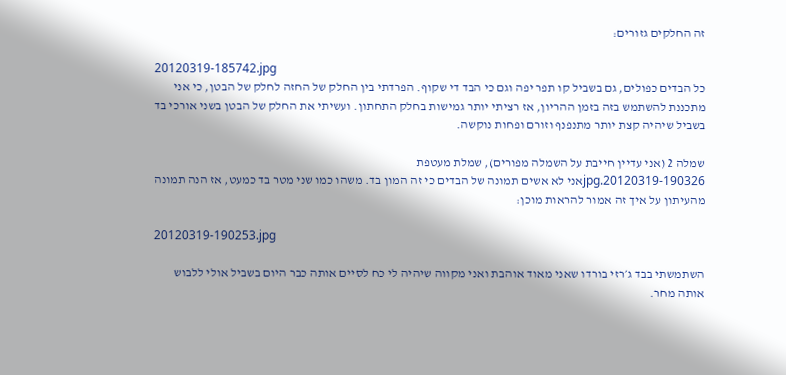זה החלקים גזורים:

20120319-185742.jpg
כל הבדים כפולים, גם בשביל קו תפר יפה וגם כי הבד די שקוף. הפרדתי בין החלק של החזה לחלק של הבטן, כי אני מתכננת להשתמש בזה בזמן ההריון, אז רציתי יותר גמישות בחלק התחתון. ועשיתי את החלק של הבטן בשני אורכי בד בשביל שיהיה קצת יותר מתנפנף וזורם ופחות נוקשה.

שמלה 2 (אני עדיין חייבת על השמלה מפורים), שמלת מעטפת
20120319-190326.jpgאני לא אשים תמונה של הבדים כי זה המון בד. משהו כמו שני מטר בד כמעט, אז הנה תמונה מהעיתון על איך זה אמור להראות מוכן:

20120319-190253.jpg

השתמשתי בבד ג׳רזי בורדו שאני מאוד אוהבת ואני מקווה שיהיה לי כח לסיים אותה כבר היום בשביל אולי ללבוש אותה מחר.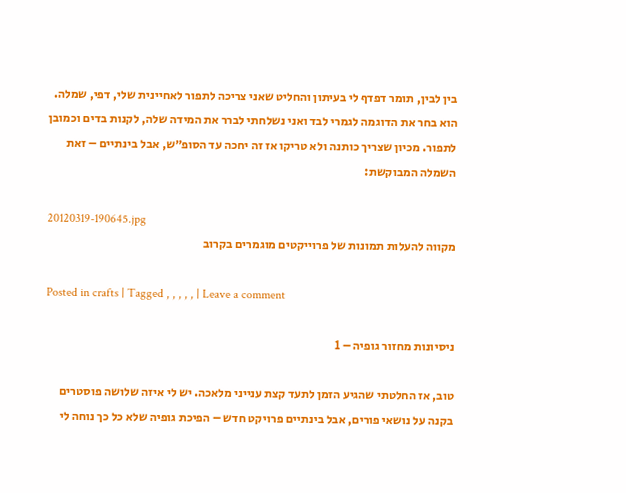בין לבין, תומר דפדף לי בעיתון והחליט שאני צריכה לתפור לאחיינית שלי, דפי, שמלה. הוא בחר את הדוגמה לגמרי לבד ואני נשלחתי לברר את המידה שלה, לקנות בדים וכמובן לתפור. מכיון שצריך כותנה ולא טריקו אז זה יחכה עד הסופ״ש, אבל בינתיים – זאת השמלה המבוקשת:

20120319-190645.jpg
מקווה להעלות תמונות של פרוייקטים מוגמרים בקרוב

Posted in crafts | Tagged , , , , , | Leave a comment

ניסיונות מחזור גופיה – 1

טוב, אז החלטתי שהגיע הזמן לתעד קצת ענייני מלאכה. יש לי איזה שלושה פוסטרים בקנה על נושאי פורים, אבל בינתיים פרויקט חדש – הפיכת גופיה שלא כל כך נוחה לי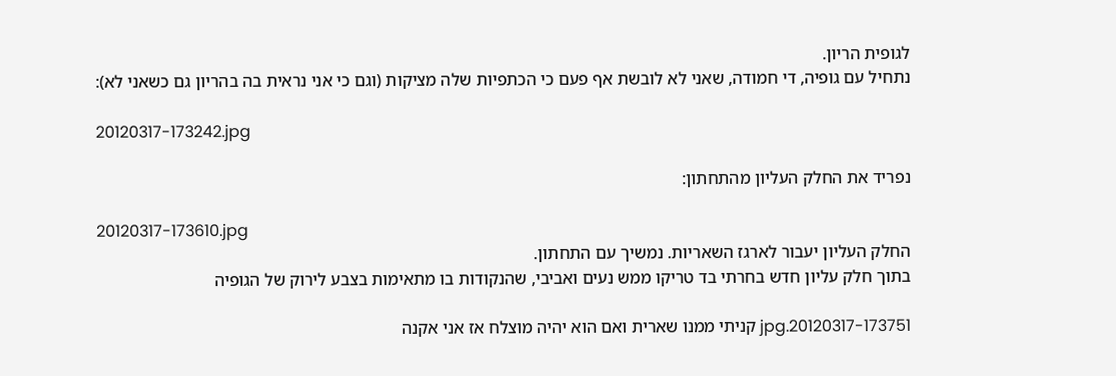לגופית הריון.
נתחיל עם גופיה, די חמודה, שאני לא לובשת אף פעם כי הכתפיות שלה מציקות (וגם כי אני נראית בה בהריון גם כשאני לא):

20120317-173242.jpg

נפריד את החלק העליון מהתחתון:

20120317-173610.jpg
החלק העליון יעבור לארגז השאריות. נמשיך עם התחתון.
בתוך חלק עליון חדש בחרתי בד טריקו ממש נעים ואביבי, שהנקודות בו מתאימות בצבע לירוק של הגופיה

20120317-173751.jpg קניתי ממנו שארית ואם הוא יהיה מוצלח אז אני אקנה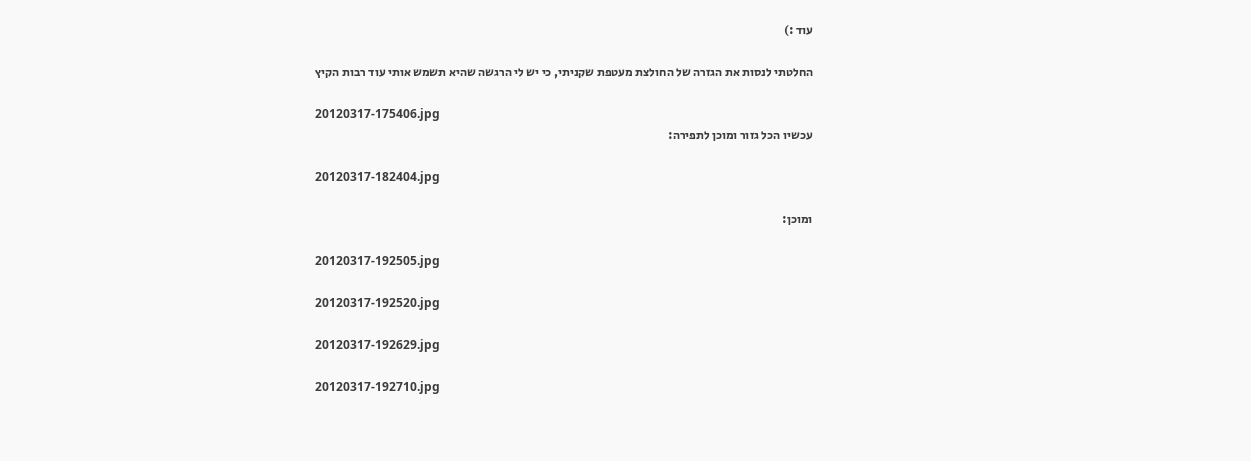עוד :)

החלטתי לנסות את הגזרה של החולצת מעטפת שקניתי, כי יש לי הרגשה שהיא תשמש אותי עוד רבות הקיץ

20120317-175406.jpg
עכשיו הכל גזור ומוכן לתפירה:

20120317-182404.jpg

ומוכן:

20120317-192505.jpg

20120317-192520.jpg

20120317-192629.jpg

20120317-192710.jpg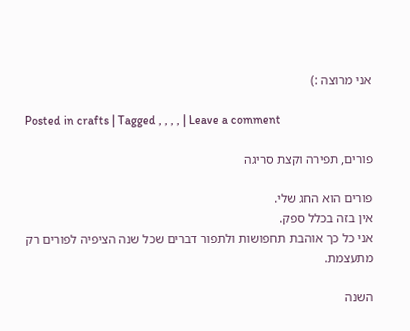אני מרוצה :)

Posted in crafts | Tagged , , , , | Leave a comment

פורים, תפירה וקצת סריגה

פורים הוא החג שלי.
אין בזה בכלל ספק.
אני כל כך אוהבת תחפושות ולתפור דברים שכל שנה הציפיה לפורים רק מתעצמת.

השנה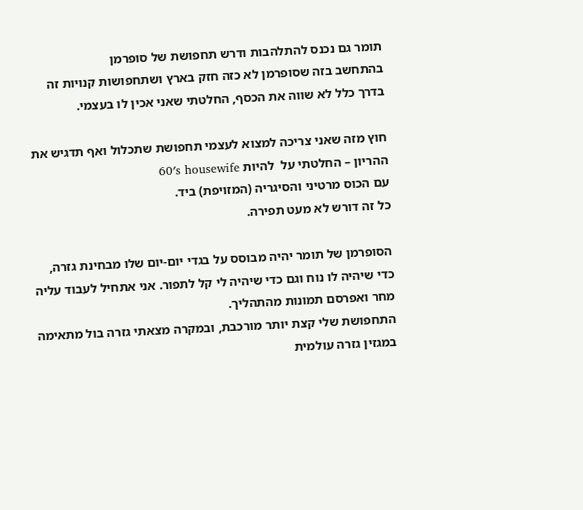תומר גם נכנס להתלהבות ודרש תחפושת של סופרמן
בהתחשב בזה שסופרמן לא כזה חזק בארץ ושתחפושות קנויות זה בדרך כלל לא שווה את הכסף, החלטתי שאני אכין לו בעצמי.

חוץ מזה שאני צריכה למצוא לעצמי תחפושת שתכלול ואף תדגיש את ההריון – החלטתי על  להיות 60′s housewife
עם הכוס מרטיני והסיגריה (המזויפת) ביד.
כל זה דורש לא מעט תפירה.

הסופרמן של תומר יהיה מבוסס על בגדי יום-יום שלו מבחינת גזרה, כדי שיהיה לו נוח וגם כדי שיהיה לי קל לתפור. אני אתחיל לעבוד עליה מחר ואפרסם תמונות מהתהליך.
התחפושת שלי קצת יותר מורכבת, ובמקרה מצאתי גזרה בול מתאימה במגזין גזרה עולמית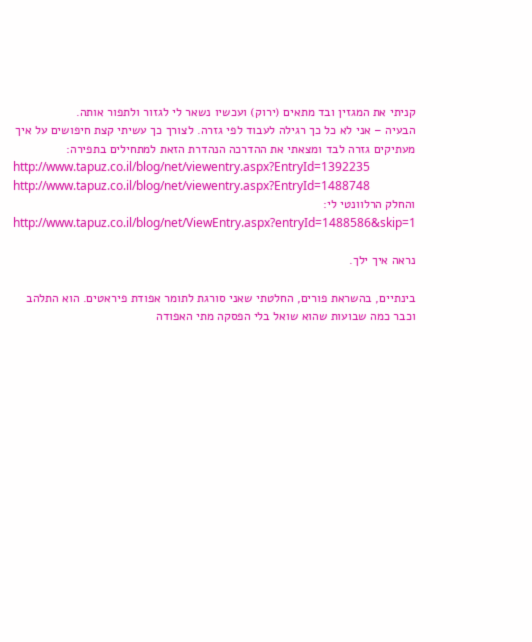קניתי את המגזין ובד מתאים (ירוק) ועכשיו נשאר לי לגזור ולתפור אותה.
הבעיה – אני לא כל כך רגילה לעבוד לפי גזרה. לצורך כך עשיתי קצת חיפושים על איך מעתיקים גזרה לבד ומצאתי את ההדרכה הנהדרת הזאת למתחילים בתפירה:
http://www.tapuz.co.il/blog/net/viewentry.aspx?EntryId=1392235
http://www.tapuz.co.il/blog/net/viewentry.aspx?EntryId=1488748
והחלק הרלוונטי לי:
http://www.tapuz.co.il/blog/net/ViewEntry.aspx?entryId=1488586&skip=1

נראה איך ילך.

בינתיים, בהשראת פורים, החלטתי שאני סורגת לתומר אפודת פיראטים. הוא התלהב וכבר כמה שבועות שהוא שואל בלי הפסקה מתי האפודה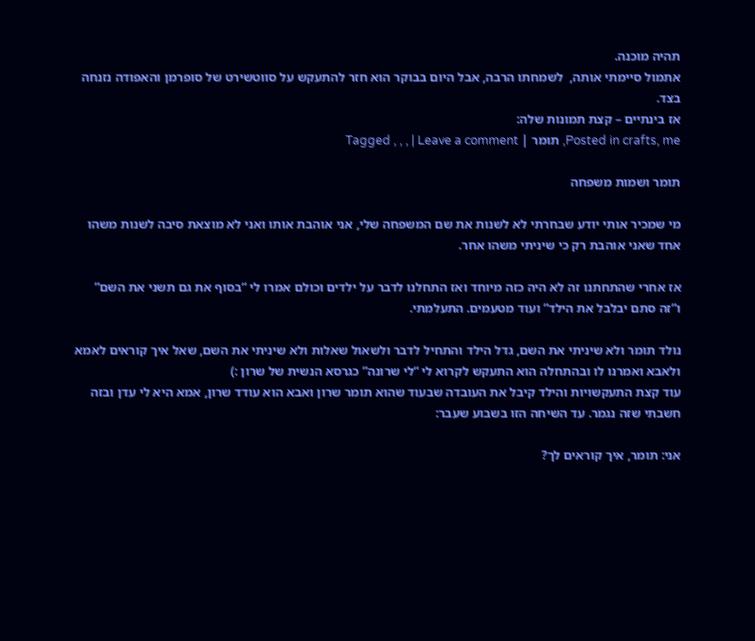תהיה מוכנה.
אתמול סיימתי אותה,  לשמחתו הרבה, אבל היום בבוקר הוא חזר להתעקש על סווטשירט של סופרמן והאפודה נזנחה בצד.
אז בינתיים – קצת תמונות שלה:
Posted in crafts, me, תומר | Tagged , , , | Leave a comment

תומר ושמות משפחה

מי שמכיר אותי יודע שבחרתי לא לשנות את שם המשפחה שלי, אני אוהבת אותו ואני לא מוצאת סיבה לשנות משהו אחד שאני אוהבת רק כי שיניתי משהו אחר.

אז אחרי שהתחתנו זה לא היה כזה מיוחד ואז התחלנו לדבר על ילדים וכולם אמרו לי “בסוף את גם תשני את השם” ו”זה סתם יבלבל את הילד” ועוד מטעמים. התעלמתי.

נולד תומר ולא שיניתי את השם, גדל הילד והתחיל לדבר ולשאול שאלות ולא שיניתי את השם, שאל איך קוראים לאמא ולאבא ואמרנו לו ובהתחלה הוא התעקש לקרוא לי “לי שרונה” כגרסא הנשית של שרון :)
עוד קצת התעקשויות והילד קיבל את העובדה שבעוד שהוא תומר שרון ואבא הוא עודד שרון, אמא היא לי עדן ובזה חשבתי שזה נגמר. עד השיחה הזו בשבוע שעבר:

אני: תומר, איך קוראים לך?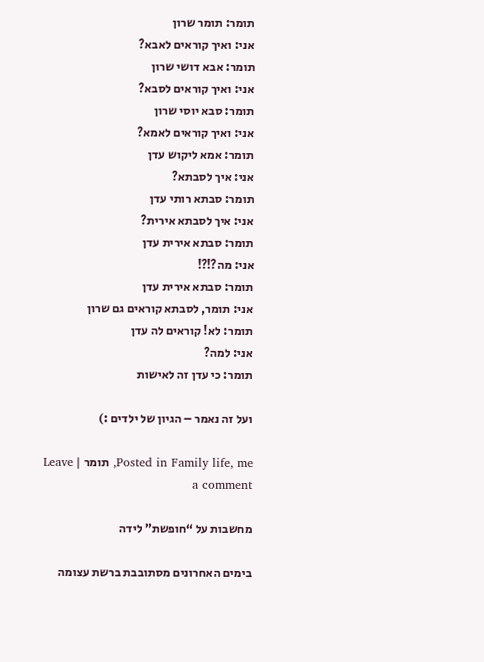תומר: תומר שרון
אני: ואיך קוראים לאבא?
תומר: אבא דושי שרון
אני: ואיך קוראים לסבא?
תומר: סבא יוסי שרון
אני: ואיך קוראים לאמא?
תומר: אמא ליקוש עדן
אני: איך לסבתא?
תומר: סבתא רותי עדן
אני: איך לסבתא אירית?
תומר: סבתא אירית עדן
אני: מה?!?!
תומר: סבתא אירית עדן
אני: תומר, לסבתא קוראים גם שרון
תומר: לא! קוראים לה עדן
אני: למה?
תומר: כי עדן זה לאישות

ועל זה נאמר – הגיון של ילדים :)

Posted in Family life, me, תומר | Leave a comment

מחשבות על “חופשת” לידה

בימים האחרונים מסתובבת ברשת עצומה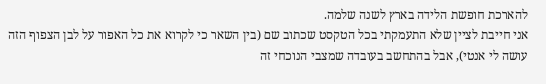להארכת חופשת הלידה בארץ לשנה שלמה.
אני חייבת לציין שלא התעמקתי בכל הטקסט שכתוב שם (בין השאר כי לקרוא את כל האפור על לבן הצפוף הזה עושה לי אנטי), אבל בהתחשב בעובדה שמצבי הנוכחי זה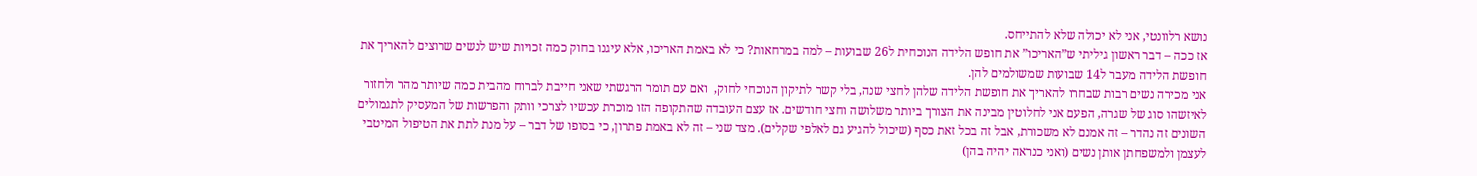נושא רלוונטי, אני לא יכולה שלא להתייחס.
אז ככה – דבר ראשון גיליתי ש”האריכו” את חופש הלידה הנוכחית ל26 שבועות – למה במרחאות? כי לא באמת האריכו, אלא עיגנו בחוק כמה זכויות שיש לנשים שרוצים להאריך את חופשת הלידה מעבר ל14 שבועות שמשולמים להן.
אני מכירה נשים רבות שבחרו להאריך את חופשת הלידה שלהן לחצי שנה, בלי קשר לתיקון הנוכחי לחוק,  ואם עם תומר הרגשתי שאני חייבת לברוח מהבית כמה שיותר מהר ולחזור לאיזשהו סוג של שגרה, הפעם אני לחלוטין מבינה את הצורך ביותר משלושה וחצי חודשים. אז עצם העובדה שהתקופה הזו מוכרת עכשיו לצרכי וותק והפרשות של המעסיק לתגמולים השונים זה נהדר – זה אמנם לא משכורת, אבל זה בכל זאת כסף (שיכול להגיע גם לאלפי שקלים). מצד שני – זה לא באמת פתרון, כי בסופו של דבר – על מנת לתת את הטיפול המיטבי לעצמן ולמשפחתן אותן נשים (ואני כנראה יהיה בהן)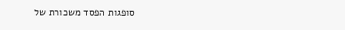סופגות הפסד משכורת של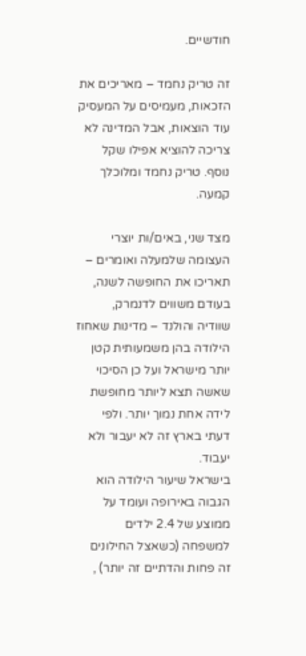חודשיים.

זה טריק נחמד – מאריכים את הזכאות, מעמיסים על המעסיק עוד הוצאות, אבל המדינה לא צריכה להוציא אפילו שקל נוסף. טריק נחמד ומלוכלך קמעה.

מצד שני, באים/ות יוצרי העצומה שלמעלה ואומרים – תאריכו את החופשה לשנה, בעודם משווים לדנמרק, שוודיה והולנד – מדינות שאחוז הילודה בהן משמעותית קטן יותר מישראל ועל כן הסיכוי שאשה תצא ליותר מחופשת לידה אחת נמוך יותר. ולפי דעתי בארץ זה לא יעבור ולא יעבוד.
בישראל שיעור הילודה הוא הגבוה באירופה ועומד על ממוצע של 2.4 ילדים למשפחה (כשאצל החילונים זה פחות והדתיים זה יותר) ,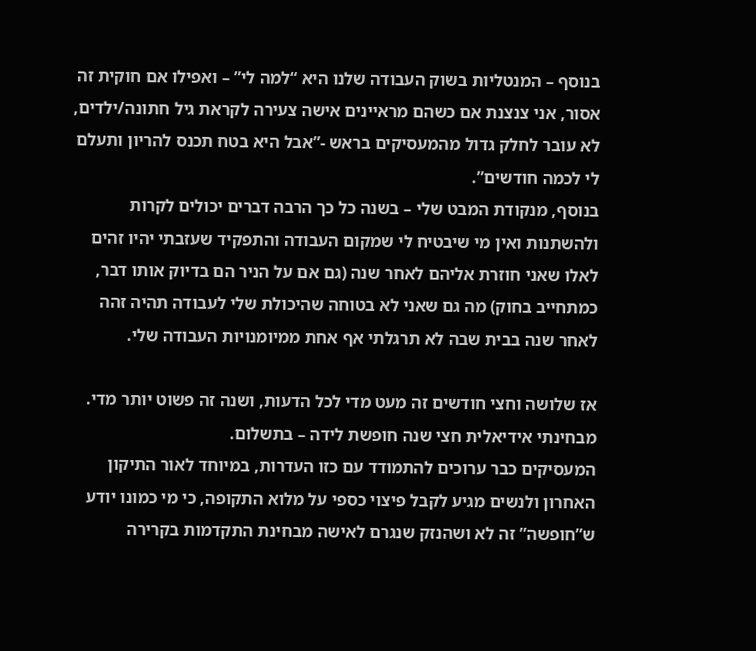בנוסף – המנטליות בשוק העבודה שלנו היא “למה לי” – ואפילו אם חוקית זה אסור, אני צנצנת אם כשהם מראיינים אישה צעירה לקראת גיל חתונה/ילדים, לא עובר לחלק גדול מהמעסיקים בראש -”אבל היא בטח תכנס להריון ותעלם לי לכמה חודשים”.
בנוסף, מנקודת המבט שלי – בשנה כל כך הרבה דברים יכולים לקרות ולהשתנות ואין מי שיבטיח לי שמקום העבודה והתפקיד שעזבתי יהיו זהים לאלו שאני חוזרת אליהם לאחר שנה (גם אם על הניר הם בדיוק אותו דבר, כמתחייב בחוק) מה גם שאני לא בטוחה שהיכולת שלי לעבודה תהיה זהה לאחר שנה בבית שבה לא תרגלתי אף אחת ממיומנויות העבודה שלי.

אז שלושה וחצי חודשים זה מעט מדי לכל הדעות, ושנה זה פשוט יותר מדי. מבחינתי אידיאלית חצי שנה חופשת לידה – בתשלום.
המעסיקים כבר ערוכים להתמודד עם כזו העדרות, במיוחד לאור התיקון האחרון ולנשים מגיע לקבל פיצוי כספי על מלוא התקופה, כי מי כמונו יודע ש”חופשה” זה לא ושהנזק שנגרם לאישה מבחינת התקדמות בקרירה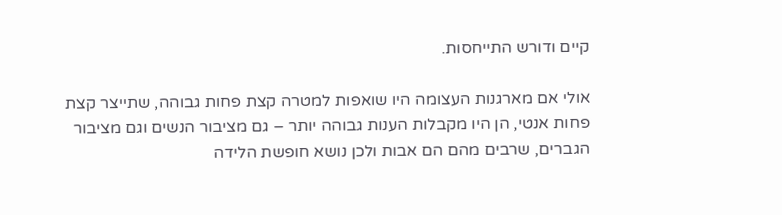קיים ודורש התייחסות.

אולי אם מארגנות העצומה היו שואפות למטרה קצת פחות גבוהה, שתייצר קצת פחות אנטי, הן היו מקבלות הענות גבוהה יותר – גם מציבור הנשים וגם מציבור הגברים, שרבים מהם הם אבות ולכן נושא חופשת הלידה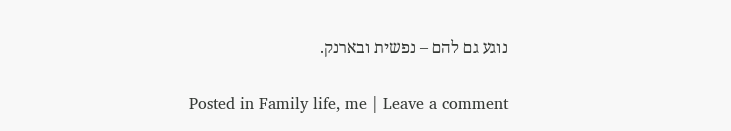נוגע גם להם – נפשית ובארנק.

Posted in Family life, me | Leave a comment